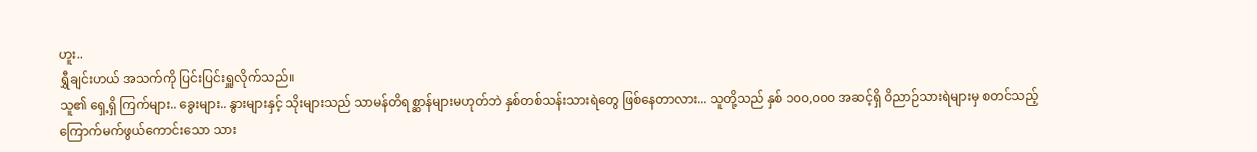ဟူး..
ရွှီချင်းဟယ် အသက်ကို ပြင်းပြင်းရှူလိုက်သည်။
သူ၏ ရှေ့ရှိ ကြက်များ.. ခွေးများ.. နွားများနှင့် သိုးများသည် သာမန်တိရစ္ဆာန်များမဟုတ်ဘဲ နှစ်တစ်သန်းသားရဲတွေ ဖြစ်နေတာလား... သူတို့သည် နှစ် ၁၀၀,၀၀၀ အဆင့်ရှိ ဝိညာဉ်သားရဲများမှ စတင်သည့် ကြောက်မက်ဖွယ်ကောင်းသော သား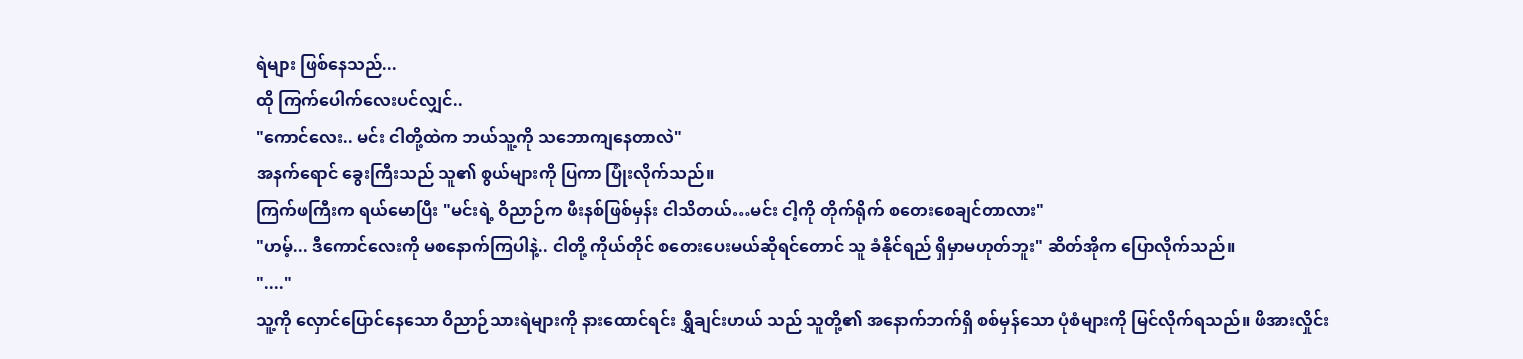ရဲများ ဖြစ်နေသည်...
ထို ကြက်ပေါက်လေးပင်လျှင်..
"ကောင်လေး.. မင်း ငါတို့ထဲက ဘယ်သူ့ကို သဘောကျနေတာလဲ"
အနက်ရောင် ခွေးကြီးသည် သူ၏ စွယ်များကို ပြကာ ပြုံးလိုက်သည်။
ကြက်ဖကြီးက ရယ်မောပြီး "မင်းရဲ့ ဝိညာဉ်က ဖီးနစ်ဖြစ်မှန်း ငါသိတယ်…မင်း ငါ့ကို တိုက်ရိုက် စတေးစေချင်တာလား"
"ဟမ့်... ဒီကောင်လေးကို မစနောက်ကြပါနဲ့.. ငါတို့ ကိုယ်တိုင် စတေးပေးမယ်ဆိုရင်တောင် သူ ခံနိုင်ရည် ရှိမှာမဟုတ်ဘူး" ဆိတ်အိုက ပြောလိုက်သည်။
"...."
သူ့ကို လှောင်ပြောင်နေသော ဝိညာဉ်သားရဲများကို နားထောင်ရင်း ရွှီချင်းဟယ် သည် သူတို့၏ အနောက်ဘက်ရှိ စစ်မှန်သော ပုံစံများကို မြင်လိုက်ရသည်။ ဖိအားလှိုင်း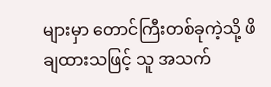များမှာ တောင်ကြီးတစ်ခုကဲ့သို့ ဖိချထားသဖြင့် သူ အသက်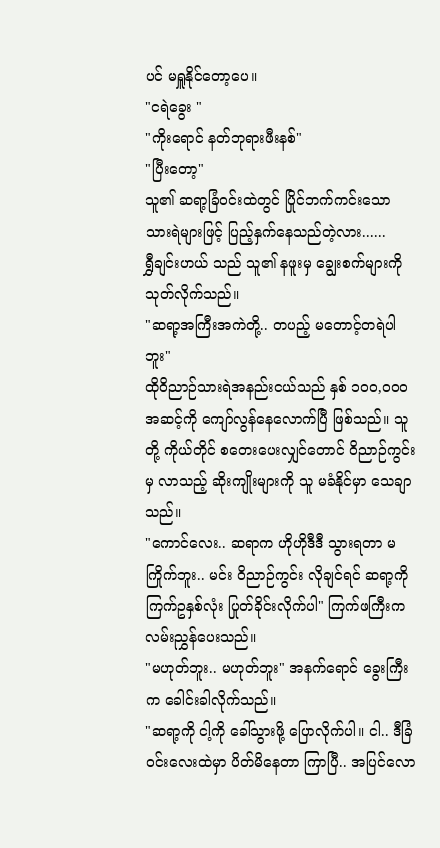ပင် မရှူနိုင်တော့ပေ။
"ငရဲခွေး "
"ကိုးရောင် နတ်ဘုရားဖီးနစ်"
"ပြီးတော့"
သူ၏ ဆရာ့ခြံဝင်းထဲတွင် ပြိုင်ဘက်ကင်းသော သားရဲများဖြင့် ပြည့်နှက်နေသည်တဲ့လား......
ရွှီချင်းဟယ် သည် သူ၏ နဖူးမှ ချွေးစက်များကို သုတ်လိုက်သည်။
"ဆရာ့အကြီးအကဲတို့.. တပည့် မတောင့်တရဲပါဘူး"
ထိုဝိညာဉ်သားရဲအနည်းငယ်သည် နှစ် ၁၀၀,၀၀၀ အဆင့်ကို ကျော်လွန်နေလောက်ပြီ ဖြစ်သည်။ သူတို့ ကိုယ်တိုင် စတေးပေးလျှင်တောင် ဝိညာဉ်ကွင်းမှ လာသည့် ဆိုးကျိုးများကို သူ မခံနိုင်မှာ သေချာသည်။
"ကောင်လေး.. ဆရာက ဟိုဟိုဒီဒီ သွားရတာ မကြိုက်ဘူး.. မင်း ဝိညာဉ်ကွင်း လိုချင်ရင် ဆရာ့ကို ကြက်ဥနှစ်လုံး ပြုတ်ခိုင်းလိုက်ပါ" ကြက်ဖကြီးက လမ်းညွှန်ပေးသည်။
"မဟုတ်ဘူး.. မဟုတ်ဘူး" အနက်ရောင် ခွေးကြီးက ခေါင်းခါလိုက်သည်။
"ဆရာ့ကို ငါ့ကို ခေါ်သွားဖို့ ပြောလိုက်ပါ။ ငါ.. ဒီခြံဝင်းလေးထဲမှာ ပိတ်မိနေတာ ကြာပြီ.. အပြင်လော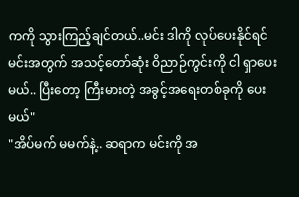ကကို သွားကြည့်ချင်တယ်..မင်း ဒါကို လုပ်ပေးနိုင်ရင် မင်းအတွက် အသင့်တော်ဆုံး ဝိညာဉ်ကွင်းကို ငါ ရှာပေးမယ်.. ပြီးတော့ ကြီးမားတဲ့ အခွင့်အရေးတစ်ခုကို ပေးမယ်"
"အိပ်မက် မမက်နဲ့.. ဆရာက မင်းကို အ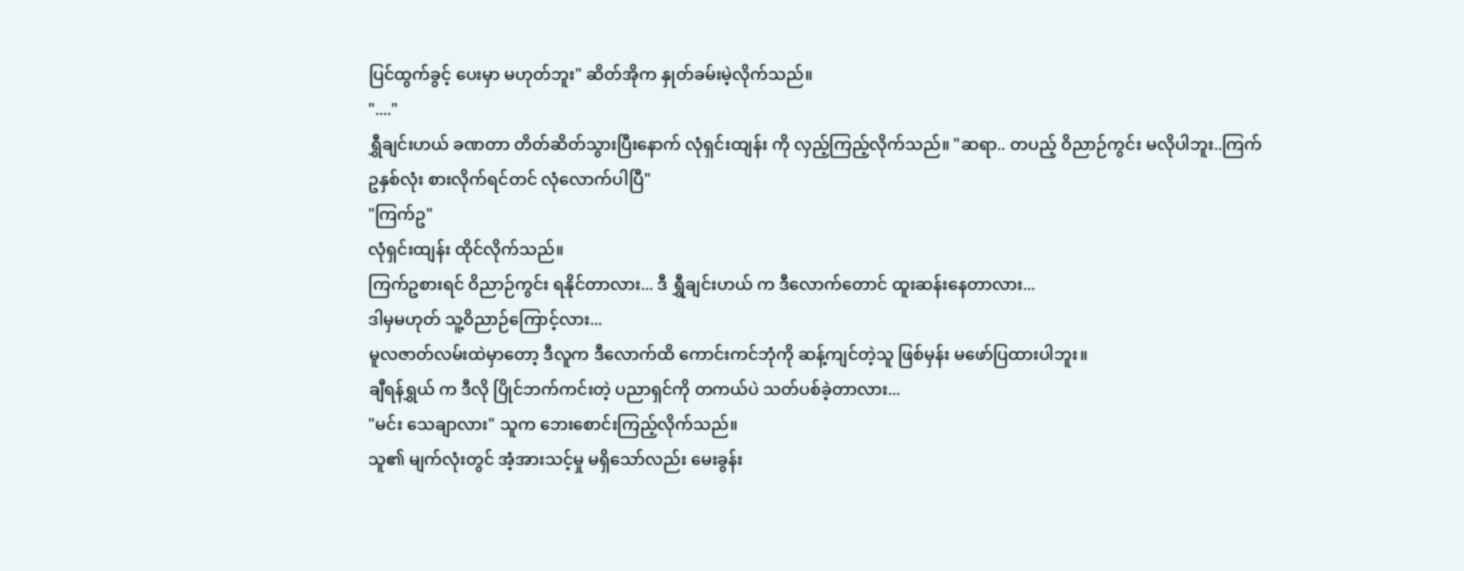ပြင်ထွက်ခွင့် ပေးမှာ မဟုတ်ဘူး" ဆိတ်အိုက နှုတ်ခမ်းမဲ့လိုက်သည်။
"...."
ရွှီချင်းဟယ် ခဏတာ တိတ်ဆိတ်သွားပြီးနောက် လုံရှင်းထျန်း ကို လှည့်ကြည့်လိုက်သည်။ "ဆရာ.. တပည့် ဝိညာဉ်ကွင်း မလိုပါဘူး..ကြက်ဥနှစ်လုံး စားလိုက်ရင်တင် လုံလောက်ပါပြီ"
"ကြက်ဥ"
လုံရှင်းထျန်း ထိုင်လိုက်သည်။
ကြက်ဥစားရင် ဝိညာဉ်ကွင်း ရနိုင်တာလား... ဒီ ရွှီချင်းဟယ် က ဒီလောက်တောင် ထူးဆန်းနေတာလား...
ဒါမှမဟုတ် သူ့ဝိညာဉ်ကြောင့်လား...
မူလဇာတ်လမ်းထဲမှာတော့ ဒီလူက ဒီလောက်ထိ ကောင်းကင်ဘုံကို ဆန့်ကျင်တဲ့သူ ဖြစ်မှန်း မဖော်ပြထားပါဘူး။
ချီရန်ရွှယ် က ဒီလို ပြိုင်ဘက်ကင်းတဲ့ ပညာရှင်ကို တကယ်ပဲ သတ်ပစ်ခဲ့တာလား...
"မင်း သေချာလား" သူက ဘေးစောင်းကြည့်လိုက်သည်။
သူ၏ မျက်လုံးတွင် အံ့အားသင့်မှု မရှိသော်လည်း မေးခွန်း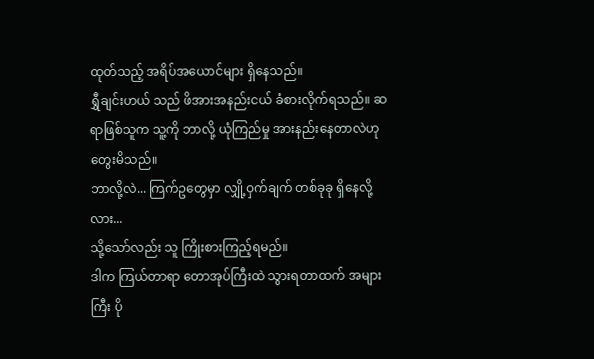ထုတ်သည့် အရိပ်အယောင်များ ရှိနေသည်။
ရွှီချင်းဟယ် သည် ဖိအားအနည်းငယ် ခံစားလိုက်ရသည်။ ဆရာဖြစ်သူက သူ့ကို ဘာလို့ ယုံကြည်မှု အားနည်းနေတာလဲဟု တွေးမိသည်။
ဘာလို့လဲ... ကြက်ဥတွေမှာ လျှို့ဝှက်ချက် တစ်ခုခု ရှိနေလို့လား...
သို့သော်လည်း သူ ကြိုးစားကြည့်ရမည်။
ဒါက ကြယ်တာရာ တောအုပ်ကြီးထဲ သွားရတာထက် အများကြီး ပို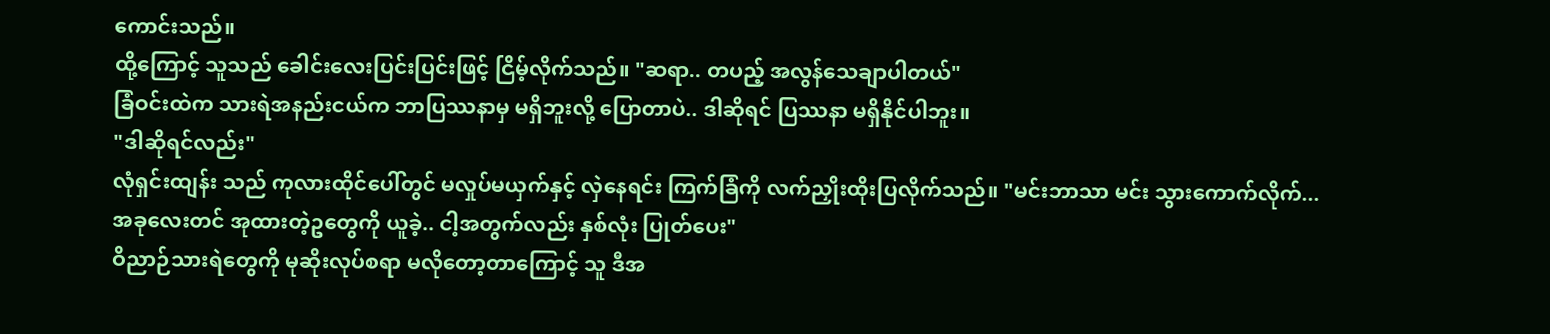ကောင်းသည်။
ထို့ကြောင့် သူသည် ခေါင်းလေးပြင်းပြင်းဖြင့် ငြိမ့်လိုက်သည်။ "ဆရာ.. တပည့် အလွန်သေချာပါတယ်"
ခြံဝင်းထဲက သားရဲအနည်းငယ်က ဘာပြဿနာမှ မရှိဘူးလို့ ပြောတာပဲ.. ဒါဆိုရင် ပြဿနာ မရှိနိုင်ပါဘူး။
"ဒါဆိုရင်လည်း"
လုံရှင်းထျန်း သည် ကုလားထိုင်ပေါ်တွင် မလှုပ်မယှက်နှင့် လှဲနေရင်း ကြက်ခြံကို လက်ညှိုးထိုးပြလိုက်သည်။ "မင်းဘာသာ မင်း သွားကောက်လိုက်... အခုလေးတင် အုထားတဲ့ဥတွေကို ယူခဲ့.. ငါ့အတွက်လည်း နှစ်လုံး ပြုတ်ပေး"
ဝိညာဉ်သားရဲတွေကို မုဆိုးလုပ်စရာ မလိုတော့တာကြောင့် သူ ဒီအ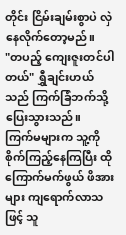တိုင်း ငြိမ်းချမ်းစွာပဲ လှဲနေလိုက်တော့မည်။
"တပည့် ကျေးဇူးတင်ပါတယ်" ရွှီချင်းဟယ် သည် ကြက်ခြံဘက်သို့ ပြေးသွားသည်။
ကြက်မများက သူ့ကို စိုက်ကြည့်နေကြပြီး ထို ကြောက်မက်ဖွယ် ဖိအားများ ကျရောက်လာသဖြင့် သူ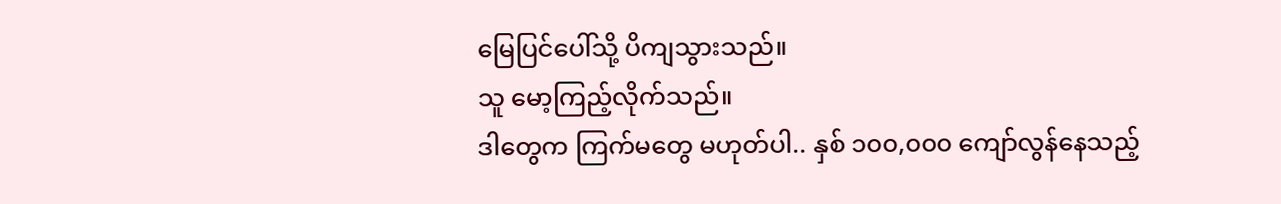မြေပြင်ပေါ်သို့ ပိကျသွားသည်။
သူ မော့ကြည့်လိုက်သည်။
ဒါတွေက ကြက်မတွေ မဟုတ်ပါ.. နှစ် ၁၀၀,၀၀၀ ကျော်လွန်နေသည့်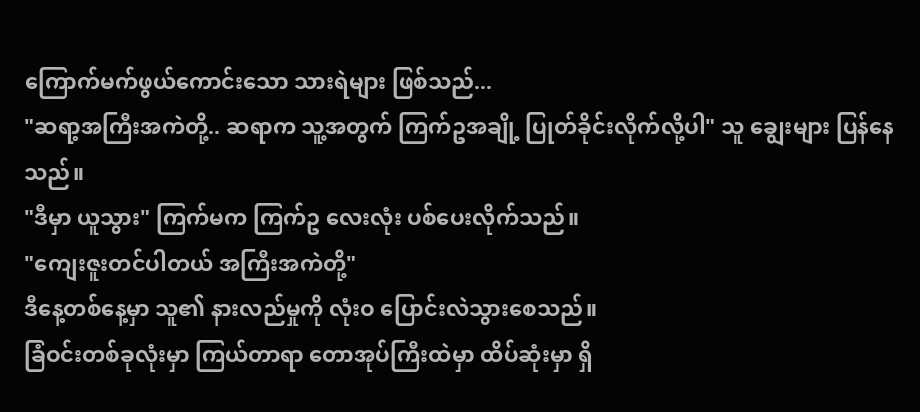ကြောက်မက်ဖွယ်ကောင်းသော သားရဲများ ဖြစ်သည်...
"ဆရာ့အကြီးအကဲတို့.. ဆရာက သူ့အတွက် ကြက်ဥအချို့ ပြုတ်ခိုင်းလိုက်လို့ပါ" သူ ချွေးများ ပြန်နေသည်။
"ဒီမှာ ယူသွား" ကြက်မက ကြက်ဥ လေးလုံး ပစ်ပေးလိုက်သည်။
"ကျေးဇူးတင်ပါတယ် အကြီးအကဲတို့"
ဒီနေ့တစ်နေ့မှာ သူ၏ နားလည်မှုကို လုံးဝ ပြောင်းလဲသွားစေသည်။
ခြံဝင်းတစ်ခုလုံးမှာ ကြယ်တာရာ တောအုပ်ကြီးထဲမှာ ထိပ်ဆုံးမှာ ရှိ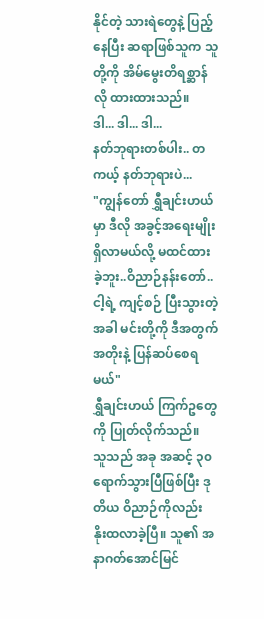နိုင်တဲ့ သားရဲတွေနဲ့ ပြည့်နေပြီး ဆရာဖြစ်သူက သူတို့ကို အိမ်မွေးတိရစ္ဆာန်လို ထားထားသည်။
ဒါ... ဒါ... ဒါ...
နတ်ဘုရားတစ်ပါး.. တကယ့် နတ်ဘုရားပဲ...
"ကျွန်တော် ရွှီချင်းဟယ် မှာ ဒီလို အခွင့်အရေးမျိုး ရှိလာမယ်လို့ မထင်ထားခဲ့ဘူး..ဝိညာဉ်နန်းတော်.. ငါ့ရဲ့ ကျင့်စဉ် ပြီးသွားတဲ့အခါ မင်းတို့ကို ဒီအတွက် အတိုးနဲ့ ပြန်ဆပ်စေရမယ်"
ရွှီချင်းဟယ် ကြက်ဥတွေကို ပြုတ်လိုက်သည်။
သူသည် အခု အဆင့် ၃၀ ရောက်သွားပြီဖြစ်ပြီး ဒုတိယ ဝိညာဉ်ကိုလည်း နိုးထလာခဲ့ပြီ။ သူ၏ အနာဂတ်အောင်မြင်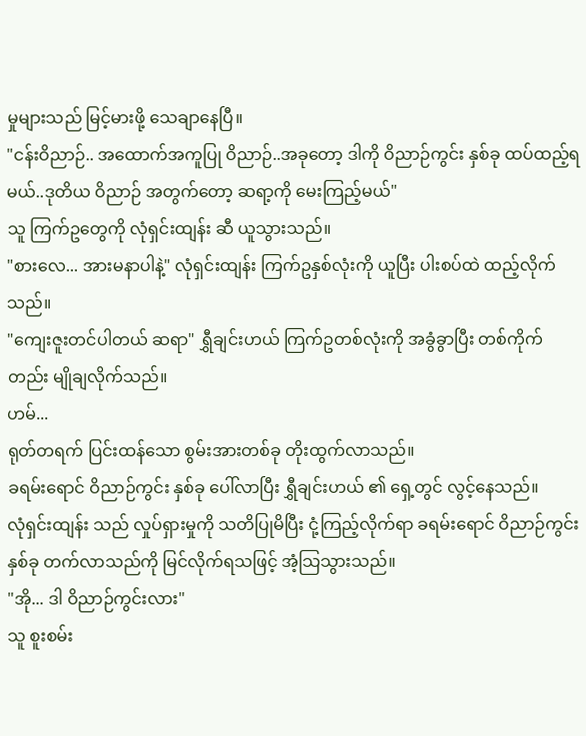မှုများသည် မြင့်မားဖို့ သေချာနေပြီ။
"ငန်းဝိညာဉ်.. အထောက်အကူပြု ဝိညာဉ်..အခုတော့ ဒါကို ဝိညာဉ်ကွင်း နှစ်ခု ထပ်ထည့်ရမယ်..ဒုတိယ ဝိညာဉ် အတွက်တော့ ဆရာ့ကို မေးကြည့်မယ်"
သူ ကြက်ဥတွေကို လုံရှင်းထျန်း ဆီ ယူသွားသည်။
"စားလေ... အားမနာပါနဲ့" လုံရှင်းထျန်း ကြက်ဥနှစ်လုံးကို ယူပြီး ပါးစပ်ထဲ ထည့်လိုက်သည်။
"ကျေးဇူးတင်ပါတယ် ဆရာ" ရွှီချင်းဟယ် ကြက်ဥတစ်လုံးကို အခွံခွာပြီး တစ်ကိုက်တည်း မျိုချလိုက်သည်။
ဟမ်...
ရုတ်တရက် ပြင်းထန်သော စွမ်းအားတစ်ခု တိုးထွက်လာသည်။
ခရမ်းရောင် ဝိညာဉ်ကွင်း နှစ်ခု ပေါ်လာပြီး ရွှီချင်းဟယ် ၏ ရှေ့တွင် လွင့်နေသည်။
လုံရှင်းထျန်း သည် လှုပ်ရှားမှုကို သတိပြုမိပြီး ငုံ့ကြည့်လိုက်ရာ ခရမ်းရောင် ဝိညာဉ်ကွင်းနှစ်ခု တက်လာသည်ကို မြင်လိုက်ရသဖြင့် အံ့သြသွားသည်။
"အို... ဒါ ဝိညာဉ်ကွင်းလား"
သူ စူးစမ်း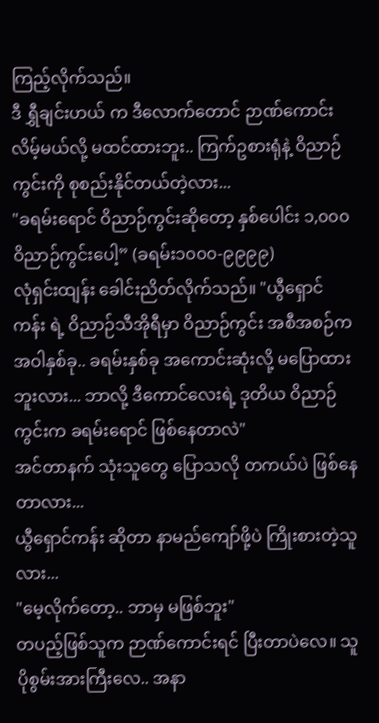ကြည့်လိုက်သည်။
ဒီ ရွှီချင်းဟယ် က ဒီလောက်တောင် ဉာဏ်ကောင်းလိမ့်မယ်လို့ မထင်ထားဘူး.. ကြက်ဥစားရုံနဲ့ ဝိညာဉ်ကွင်းကို စုစည်းနိုင်တယ်တဲ့လား...
"ခရမ်းရောင် ဝိညာဉ်ကွင်းဆိုတော့ နှစ်ပေါင်း ၁,၀၀၀ ဝိညာဉ်ကွင်းပေါ့” (ခရမ်း၁၀၀၀-၉၉၉၉)
လုံရှင်းထျန်း ခေါင်းညိတ်လိုက်သည်။ "ယွီရှောင်ကန်း ရဲ့ ဝိညာဉ်သီအိုရီမှာ ဝိညာဉ်ကွင်း အစီအစဉ်က အဝါနှစ်ခု.. ခရမ်းနှစ်ခု အကောင်းဆုံးလို့ မပြောထားဘူးလား... ဘာလို့ ဒီကောင်လေးရဲ့ ဒုတိယ ဝိညာဉ်ကွင်းက ခရမ်းရောင် ဖြစ်နေတာလဲ"
အင်တာနက် သုံးသူတွေ ပြောသလို တကယ်ပဲ ဖြစ်နေတာလား...
ယွီရှောင်ကန်း ဆိုတာ နာမည်ကျော်ဖို့ပဲ ကြိုးစားတဲ့သူလား...
"မေ့လိုက်တော့.. ဘာမှ မဖြစ်ဘူး"
တပည့်ဖြစ်သူက ဉာဏ်ကောင်းရင် ပြီးတာပဲလေ။ သူ ပိုစွမ်းအားကြီးလေ.. အနာ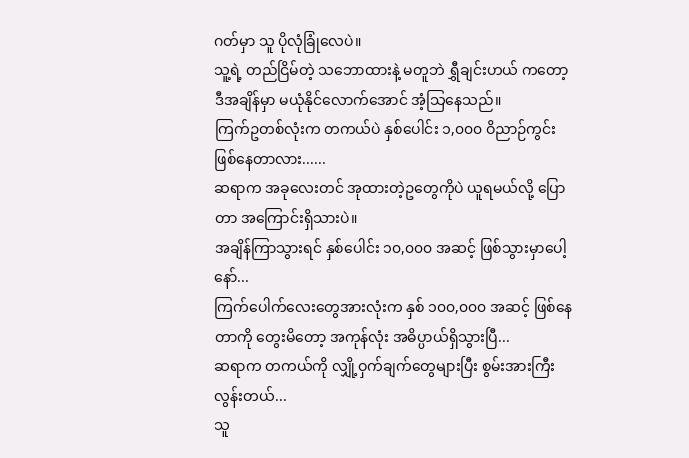ဂတ်မှာ သူ ပိုလုံခြုံလေပဲ။
သူ့ရဲ့ တည်ငြိမ်တဲ့ သဘောထားနဲ့ မတူဘဲ ရွှီချင်းဟယ် ကတော့ ဒီအချိန်မှာ မယုံနိုင်လောက်အောင် အံ့သြနေသည်။
ကြက်ဥတစ်လုံးက တကယ်ပဲ နှစ်ပေါင်း ၁,၀၀၀ ဝိညာဉ်ကွင်း ဖြစ်နေတာလား......
ဆရာက အခုလေးတင် အုထားတဲ့ဥတွေကိုပဲ ယူရမယ်လို့ ပြောတာ အကြောင်းရှိသားပဲ။
အချိန်ကြာသွားရင် နှစ်ပေါင်း ၁၀,၀၀၀ အဆင့် ဖြစ်သွားမှာပေါ့နော်...
ကြက်ပေါက်လေးတွေအားလုံးက နှစ် ၁၀၀,၀၀၀ အဆင့် ဖြစ်နေတာကို တွေးမိတော့ အကုန်လုံး အဓိပ္ပာယ်ရှိသွားပြီ...
ဆရာက တကယ်ကို လျှို့ဝှက်ချက်တွေများပြီး စွမ်းအားကြီးလွန်းတယ်...
သူ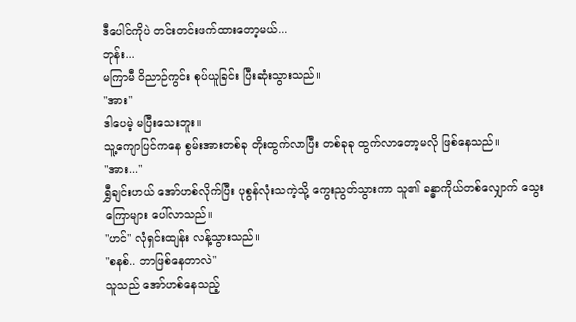ဒီပေါင်ကိုပဲ တင်းတင်းဖက်ထားတော့မယ်...
ဘုန်း...
မကြာမီ ဝိညာဉ်ကွင်း စုပ်ယူခြင်း ပြီးဆုံးသွားသည်။
"အား"
ဒါပေမဲ့ မပြီးသေးဘူး။
သူ့ကျောပြင်ကနေ စွမ်းအားတစ်ခု တိုးထွက်လာပြီး တစ်ခုခု ထွက်လာတော့မလို ဖြစ်နေသည်။
"အား..."
ရွှီချင်းဟယ် အော်ဟစ်လိုက်ပြီး ပုစွန်လုံးသကဲ့သို့ ကွေးညွတ်သွားကာ သူ၏ ခန္ဓာကိုယ်တစ်လျှောက် သွေးကြောများ ပေါ်လာသည်။
"ဟင်" လုံရှင်းထျန်း လန့်သွားသည်။
"စနစ်.. ဘာဖြစ်နေတာလဲ"
သူသည် အော်ဟစ်နေသည့်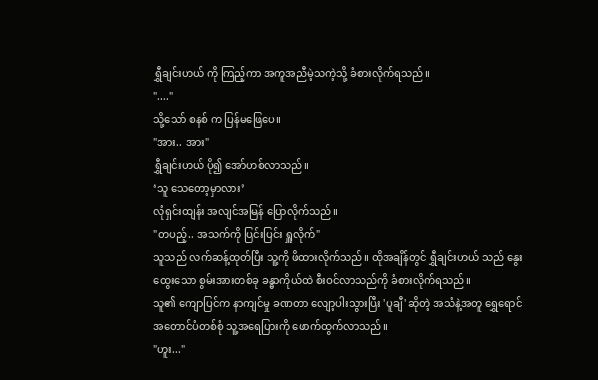ရွှီချင်းဟယ် ကို ကြည့်ကာ အကူအညီမဲ့သကဲ့သို့ ခံစားလိုက်ရသည်။
"...."
သို့သော် စနစ် က ပြန်မဖြေပေ။
"အား.. အား"
ရွှီချင်းဟယ် ပို၍ အော်ဟစ်လာသည်။
‘သူ သေတော့မှာလား’
လုံရှင်းထျန်း အလျင်အမြန် ပြောလိုက်သည်။
"တပည့်.. အသက်ကို ပြင်းပြင်း ရှူလိုက်"
သူသည် လက်ဆန့်ထုတ်ပြီး သူ့ကို ဖိထားလိုက်သည်။ ထိုအချိန်တွင် ရွှီချင်းဟယ် သည် နွေးထွေးသော စွမ်းအားတစ်ခု ခန္ဓာကိုယ်ထဲ စီးဝင်လာသည်ကို ခံစားလိုက်ရသည်။
သူ၏ ကျောပြင်က နာကျင်မှု ခဏတာ လျော့ပါးသွားပြီး 'ပူချီ' ဆိုတဲ့ အသံနဲ့အတူ ရွှေရောင် အတောင်ပံတစ်စုံ သူ့အရေပြားကို ဖောက်ထွက်လာသည်။
"ဟူး..."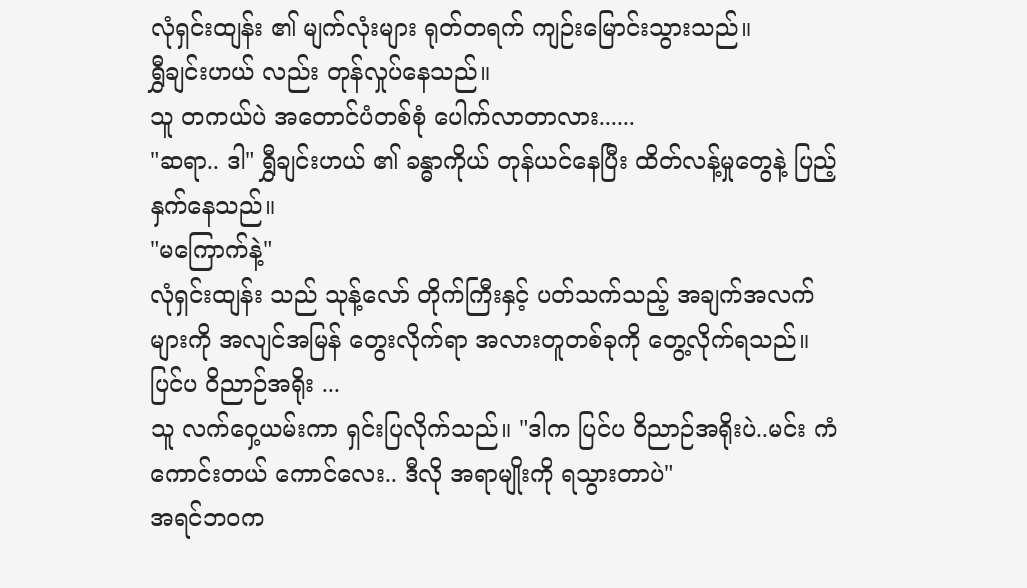လုံရှင်းထျန်း ၏ မျက်လုံးများ ရုတ်တရက် ကျဉ်းမြောင်းသွားသည်။
ရွှီချင်းဟယ် လည်း တုန်လှုပ်နေသည်။
သူ တကယ်ပဲ အတောင်ပံတစ်စုံ ပေါက်လာတာလား......
"ဆရာ.. ဒါ" ရွှီချင်းဟယ် ၏ ခန္ဓာကိုယ် တုန်ယင်နေပြီး ထိတ်လန့်မှုတွေနဲ့ ပြည့်နှက်နေသည်။
"မကြောက်နဲ့"
လုံရှင်းထျန်း သည် သုန့်လော် တိုက်ကြီးနှင့် ပတ်သက်သည့် အချက်အလက်များကို အလျင်အမြန် တွေးလိုက်ရာ အလားတူတစ်ခုကို တွေ့လိုက်ရသည်။
ပြင်ပ ဝိညာဉ်အရိုး ...
သူ လက်ဝှေ့ယမ်းကာ ရှင်းပြလိုက်သည်။ "ဒါက ပြင်ပ ဝိညာဉ်အရိုးပဲ..မင်း ကံကောင်းတယ် ကောင်လေး.. ဒီလို အရာမျိုးကို ရသွားတာပဲ"
အရင်ဘဝက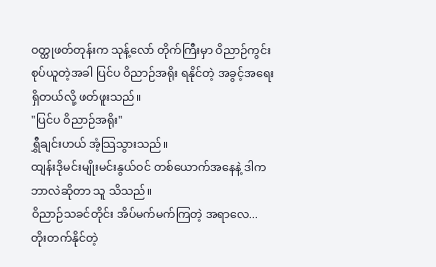ဝတ္ထုဖတ်တုန်းက သုန့်လော် တိုက်ကြီးမှာ ဝိညာဉ်ကွင်း စုပ်ယူတဲ့အခါ ပြင်ပ ဝိညာဉ်အရိုး ရနိုင်တဲ့ အခွင့်အရေး ရှိတယ်လို့ ဖတ်ဖူးသည်။
"ပြင်ပ ဝိညာဉ်အရိုး"
ရွှီချင်းဟယ် အံ့သြသွားသည်။
ထျန်းဒိုမင်းမျိုးမင်းနွယ်ဝင် တစ်ယောက်အနေနဲ့ ဒါက ဘာလဲဆိုတာ သူ သိသည်။
ဝိညာဉ်သခင်တိုင်း အိပ်မက်မက်ကြတဲ့ အရာလေ...
တိုးတက်နိုင်တဲ့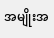အမျိုးအ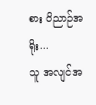စား ဝိညာဉ်အရိုး...
သူ အလျင်အ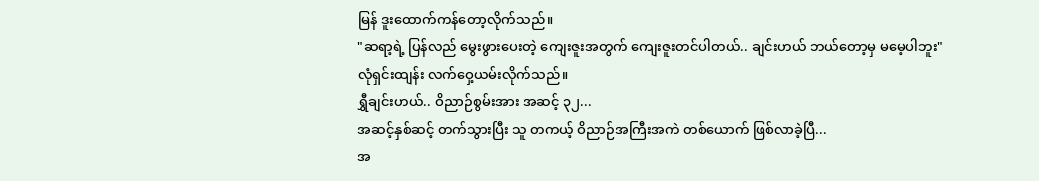မြန် ဒူးထောက်ကန်တော့လိုက်သည်။
"ဆရာ့ရဲ့ ပြန်လည် မွေးဖွားပေးတဲ့ ကျေးဇူးအတွက် ကျေးဇူးတင်ပါတယ်.. ချင်းဟယ် ဘယ်တော့မှ မမေ့ပါဘူး"
လုံရှင်းထျန်း လက်ဝှေ့ယမ်းလိုက်သည်။
ရွှီချင်းဟယ်.. ဝိညာဉ်စွမ်းအား အဆင့် ၃၂...
အဆင့်နှစ်ဆင့် တက်သွားပြီး သူ တကယ့် ဝိညာဉ်အကြီးအကဲ တစ်ယောက် ဖြစ်လာခဲ့ပြီ...
အ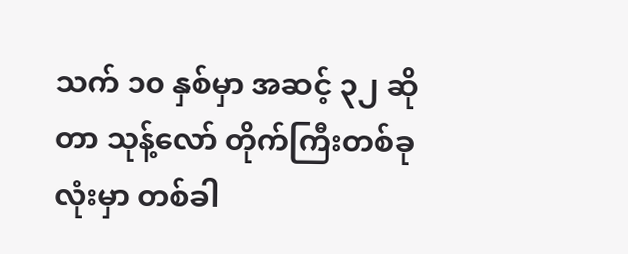သက် ၁၀ နှစ်မှာ အဆင့် ၃၂ ဆိုတာ သုန့်လော် တိုက်ကြီးတစ်ခုလုံးမှာ တစ်ခါ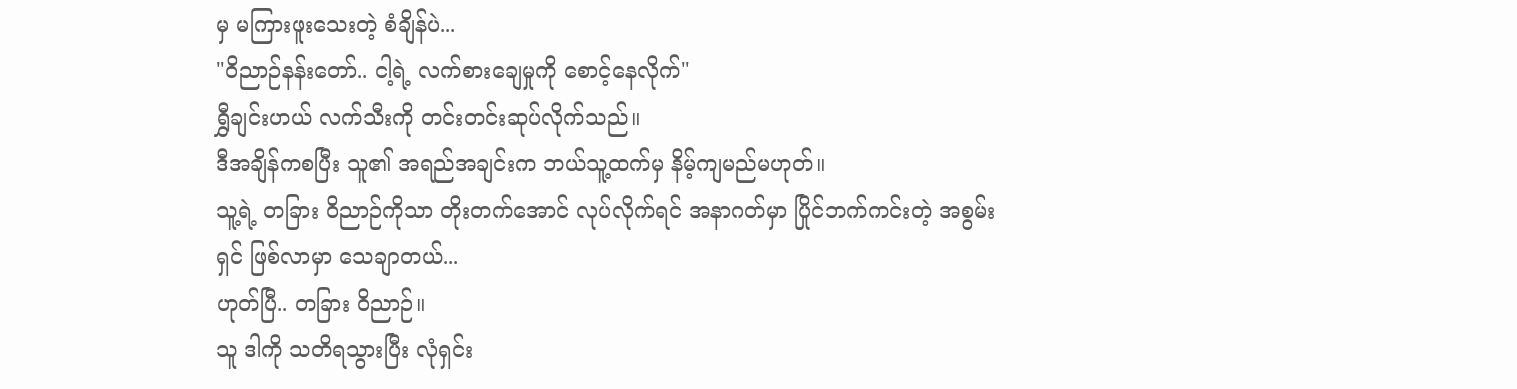မှ မကြားဖူးသေးတဲ့ စံချိန်ပဲ...
"ဝိညာဉ်နန်းတော်.. ငါ့ရဲ့ လက်စားချေမှုကို စောင့်နေလိုက်"
ရွှီချင်းဟယ် လက်သီးကို တင်းတင်းဆုပ်လိုက်သည်။
ဒီအချိန်ကစပြီး သူ၏ အရည်အချင်းက ဘယ်သူ့ထက်မှ နိမ့်ကျမည်မဟုတ်။
သူ့ရဲ့ တခြား ဝိညာဉ်ကိုသာ တိုးတက်အောင် လုပ်လိုက်ရင် အနာဂတ်မှာ ပြိုင်ဘက်ကင်းတဲ့ အစွမ်းရှင် ဖြစ်လာမှာ သေချာတယ်...
ဟုတ်ပြီ.. တခြား ဝိညာဉ်။
သူ ဒါကို သတိရသွားပြီး လုံရှင်း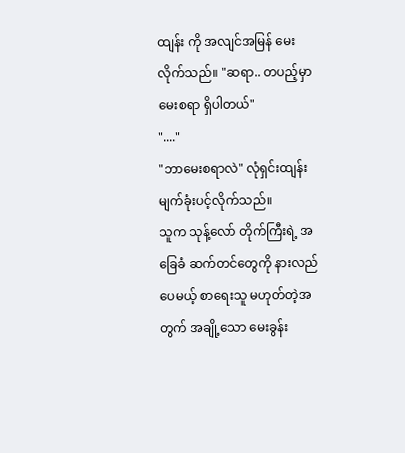ထျန်း ကို အလျင်အမြန် မေးလိုက်သည်။ "ဆရာ.. တပည့်မှာ မေးစရာ ရှိပါတယ်"
"...."
"ဘာမေးစရာလဲ" လုံရှင်းထျန်း မျက်ခုံးပင့်လိုက်သည်။
သူက သုန့်လော် တိုက်ကြီးရဲ့ အခြေခံ ဆက်တင်တွေကို နားလည်ပေမယ့် စာရေးသူ မဟုတ်တဲ့အတွက် အချို့သော မေးခွန်း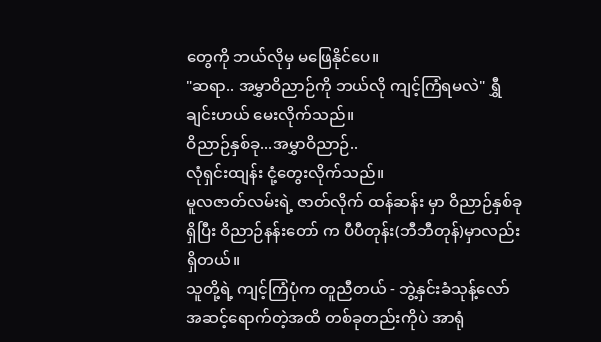တွေကို ဘယ်လိုမှ မဖြေနိုင်ပေ။
"ဆရာ.. အမွှာဝိညာဉ်ကို ဘယ်လို ကျင့်ကြံရမလဲ" ရွှီချင်းဟယ် မေးလိုက်သည်။
ဝိညာဉ်နှစ်ခု...အမွှာဝိညာဉ်..
လုံရှင်းထျန်း ငုံ့တွေးလိုက်သည်။
မူလဇာတ်လမ်းရဲ့ ဇာတ်လိုက် ထန်ဆန်း မှာ ဝိညာဉ်နှစ်ခု ရှိပြီး ဝိညာဉ်နန်းတော် က ပီပီတုန်း(ဘီဘီတုန်)မှာလည်း ရှိတယ်။
သူတို့ရဲ့ ကျင့်ကြံပုံက တူညီတယ် - ဘွဲ့နှင်းခံသုန့်လော် အဆင့်ရောက်တဲ့အထိ တစ်ခုတည်းကိုပဲ အာရုံ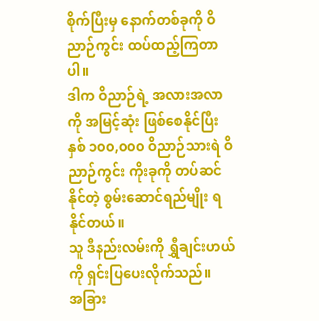စိုက်ပြီးမှ နောက်တစ်ခုကို ဝိညာဉ်ကွင်း ထပ်ထည့်ကြတာပါ။
ဒါက ဝိညာဉ်ရဲ့ အလားအလာကို အမြင့်ဆုံး ဖြစ်စေနိုင်ပြီး နှစ် ၁၀၀,၀၀၀ ဝိညာဉ်သားရဲ ဝိညာဉ်ကွင်း ကိုးခုကို တပ်ဆင်နိုင်တဲ့ စွမ်းဆောင်ရည်မျိုး ရနိုင်တယ်။
သူ ဒီနည်းလမ်းကို ရွှီချင်းဟယ် ကို ရှင်းပြပေးလိုက်သည်။
အခြား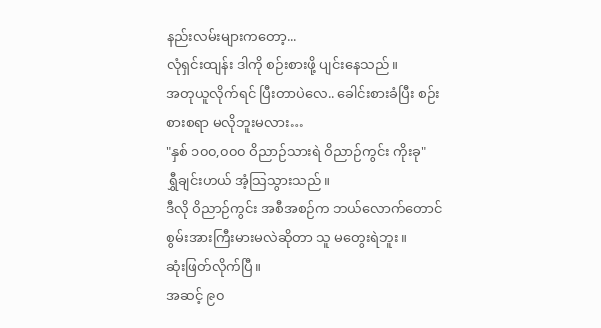နည်းလမ်းများကတော့...
လုံရှင်းထျန်း ဒါကို စဉ်းစားဖို့ ပျင်းနေသည်။
အတုယူလိုက်ရင် ပြီးတာပဲလေ.. ခေါင်းစားခံပြီး စဉ်းစားစရာ မလိုဘူးမလား…
"နှစ် ၁၀၀,၀၀၀ ဝိညာဉ်သားရဲ ဝိညာဉ်ကွင်း ကိုးခု"
ရွှီချင်းဟယ် အံ့သြသွားသည်။
ဒီလို ဝိညာဉ်ကွင်း အစီအစဉ်က ဘယ်လောက်တောင် စွမ်းအားကြီးမားမလဲဆိုတာ သူ မတွေးရဲဘူး။
ဆုံးဖြတ်လိုက်ပြီ။
အဆင့် ၉၀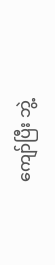ကျော်ပြီး ဘွဲ့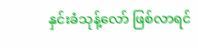နှင်းခံသုန့်လော် ဖြစ်လာရင်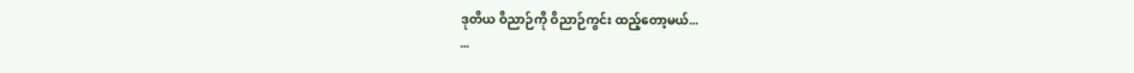ဒုတိယ ဝိညာဉ်ကို ဝိညာဉ်ကွင်း ထည့်တော့မယ်...
...